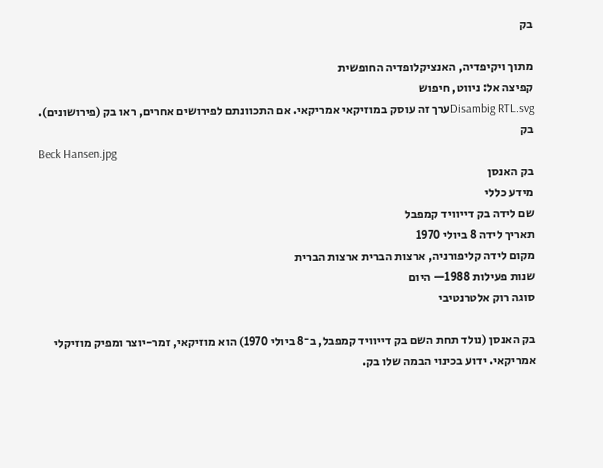בק

מתוך ויקיפדיה, האנציקלופדיה החופשית
קפיצה אל: ניווט, חיפוש
Disambig RTL.svgערך זה עוסק במוזיקאי אמריקאי. אם התכוונתם לפירושים אחרים, ראו בק (פירושונים).
בק
Beck Hansen.jpg
בק האנסן
מידע כללי
שם לידה בק דייוויד קמפבל
תאריך לידה 8 ביולי 1970
מקום לידה קליפורניה, ארצות הברית ארצות הברית
שנות פעילות 1988— היום
סוגה רוק אלטרנטיבי

בק האנסן (נולד תחת השם בק דייוויד קמפבל, ב־8 ביולי 1970) הוא מוזיקאי, זמר-יוצר ומפיק מוזיקלי אמריקאי. ידוע בכינוי הבמה שלו בק.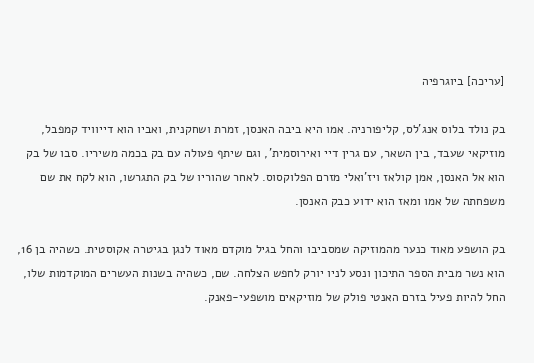[עריכה] ביוגרפיה

בק נולד בלוס אנג'לס, קליפורניה. אמו היא ביבה האנסן, זמרת ושחקנית, ואביו הוא דייוויד קמפבל, מוזיקאי שעבד, בין השאר, עם גרין דיי ואירוסמית', וגם שיתף פעולה עם בק בכמה משיריו. סבו של בק הוא אל האנסן, אמן קולאז ויז'ואלי מזרם הפלוקסוס. לאחר שהוריו של בק התגרשו, הוא לקח את שם משפחתה של אמו ומאז הוא ידוע כבק האנסן.

בק הושפע מאוד כנער מהמוזיקה שמסביבו והחל בגיל מוקדם מאוד לנגן בגיטרה אקוסטית. כשהיה בן 16, הוא נשר מבית הספר התיכון ונסע לניו יורק לחפש הצלחה. שם, כשהיה בשנות העשרים המוקדמות שלו, החל להיות פעיל בזרם האנטי פולק של מוזיקאים מושפעי-פאנק.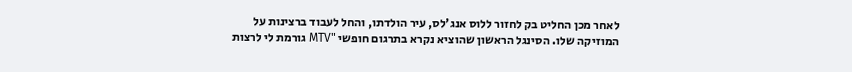לאחר מכן החליט בק לחזור ללוס אנג'לס, עיר הולדתו, והחל לעבוד ברצינות על המוזיקה שלו. הסינגל הראשון שהוציא נקרא בתרגום חופשי "MTV גורמת לי לרצות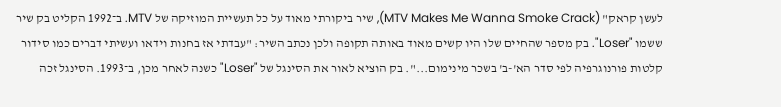לעשן קראק" (MTV Makes Me Wanna Smoke Crack), שיר ביקורתי מאוד על כל תעשיית המוזיקה של MTV. ב־1992 הקליט בק שיר ששמו "Loser". בק מספר שהחיים שלו היו קשים מאוד באותה תקופה ולכן נכתב השיר: "עבדתי אז בחנות וידאו ועשיתי דברים כמו סידור קלטות פורנוגרפיה לפי סדר הא'-ב' בשכר מינימום...". בק הוציא לאור את הסינגל של "Loser" כשנה לאחר מכן, ב־1993. הסינגל זכה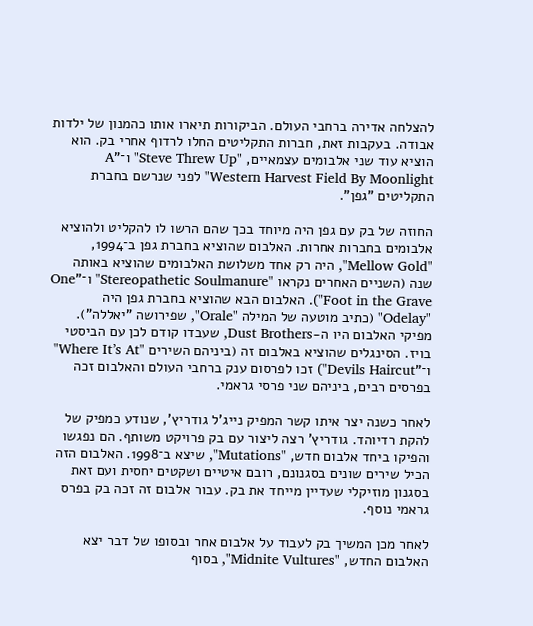להצלחה אדירה ברחבי העולם. הביקורות תיארו אותו כהמנון של ילדות אבודה. בעקבות זאת, חברות התקליטים החלו לרדוף אחרי בק. הוא הוציא עוד שני אלבומים עצמאיים, "Steve Threw Up" ו־"A Western Harvest Field By Moonlight" לפני שנרשם בחברת התקליטים "גפן".

החוזה של בק עם גפן היה מיוחד בכך שהם הרשו לו להקליט ולהוציא אלבומים בחברות אחרות. האלבום שהוציא בחברת גפן ב־1994, "Mellow Gold", היה רק אחד משלושת האלבומים שהוציא באותה שנה (השניים האחרים נקראו "Stereopathetic Soulmanure" ו־"One Foot in the Grave"). האלבום הבא שהוציא בחברת גפן היה "Odelay" (כתיב מוטעה של המילה "Orale", שפירושה "יאללה"). מפיקי האלבום היו ה-Dust Brothers, שעבדו קודם לכן עם הביסטי בויז. הסינגלים שהוציא באלבום זה (ביניהם השירים "Where It’s At" ו־"Devils Haircut") זכו לפרסום ענק ברחבי העולם והאלבום זכה בפרסים רבים, ביניהם שני פרסי גראמי.

לאחר כשנה יצר איתו קשר המפיק נייג'ל גודריץ', שנודע כמפיק של להקת רדיוהד. גודריץ' רצה ליצור עם בק פרויקט משותף. הם נפגשו והפיקו ביחד אלבום חדש, "Mutations", שיצא ב־1998. האלבום הזה הכיל שירים שונים בסגנונם, רובם איטיים ושקטים יחסית ועם זאת בסגנון מוזיקלי שעדיין מייחד את בק. עבור אלבום זה זכה בק בפרס גראמי נוסף.

לאחר מכן המשיך בק לעבוד על אלבום אחר ובסופו של דבר יצא האלבום החדש, "Midnite Vultures", בסוף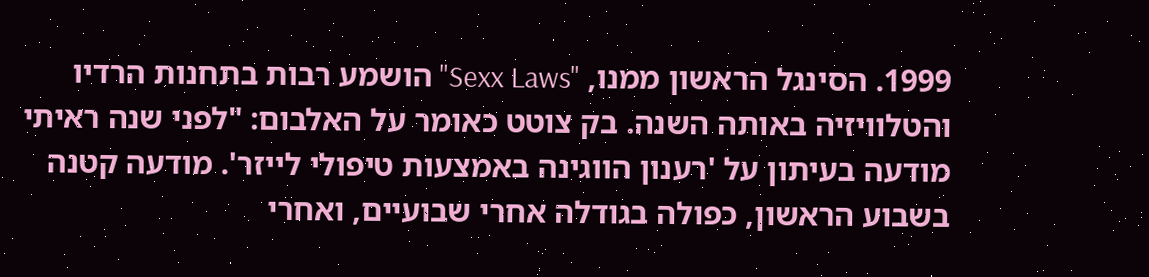1999. הסינגל הראשון ממנו, "Sexx Laws" הושמע רבות בתחנות הרדיו והטלוויזיה באותה השנה. בק צוטט כאומר על האלבום: "לפני שנה ראיתי מודעה בעיתון על 'רענון הווגינה באמצעות טיפולי לייזר'. מודעה קטנה בשבוע הראשון, כפולה בגודלה אחרי שבועיים, ואחרי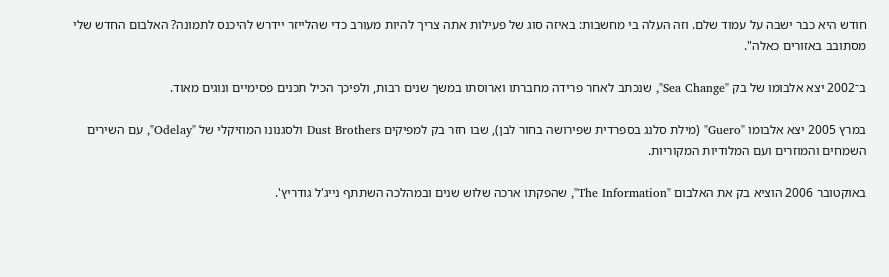חודש היא כבר ישבה על עמוד שלם. וזה העלה בי מחשבות: באיזה סוג של פעילות אתה צריך להיות מעורב כדי שהלייזר יידרש להיכנס לתמונה? האלבום החדש שלי מסתובב באזורים כאלה".

ב־2002 יצא אלבומו של בק "Sea Change", שנכתב לאחר פרידה מחברתו וארוסתו במשך שנים רבות, ולפיכך הכיל תכנים פסימיים ונוגים מאוד.

במרץ 2005 יצא אלבומו "Guero" (מילת סלנג בספרדית שפירושה בחור לבן), שבו חזר בק למפיקים Dust Brothers ולסגנונו המוזיקלי של "Odelay", עם השירים השמחים והמוזרים ועם המלודיות המקוריות.

באוקטובר 2006 הוציא בק את האלבום "The Information", שהפקתו ארכה שלוש שנים ובמהלכה השתתף נייג'ל גודריץ'.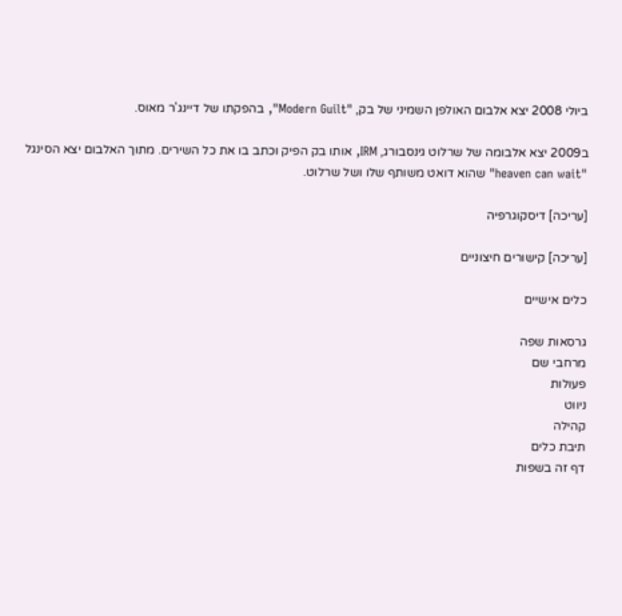ביולי 2008 יצא אלבום האולפן השמיני של בק, "Modern Guilt", בהפקתו של דיינג'ר מאוס.

ב2009 יצא אלבומה של שרלוט גינסבורג, IRM, אותו בק הפיק וכתב בו את כל השירים. מתוך האלבום יצא הסינגל "heaven can wait" שהוא דואט משותף שלו ושל שרלוט.

[עריכה] דיסקוגרפיה

[עריכה] קישורים חיצוניים

כלים אישיים

גרסאות שפה
מרחבי שם
פעולות
ניווט
קהילה
תיבת כלים
דף זה בשפות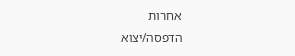אחרות
הדפסה/יצוא